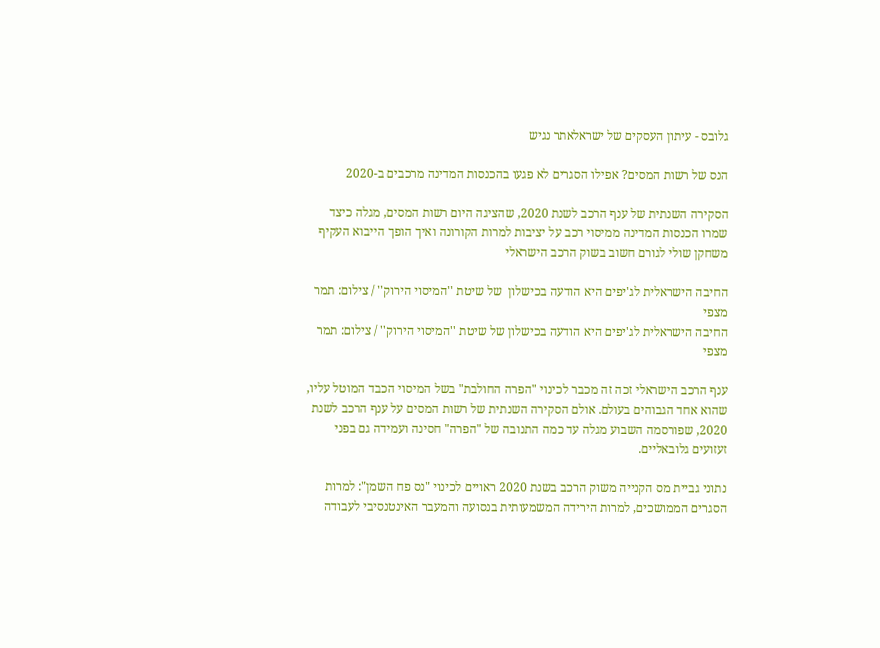גלובס - עיתון העסקים של ישראלאתר נגיש

הנס של רשות המסים? אפילו הסגרים לא פגעו בהכנסות המדינה מרכבים ב-2020

הסקירה השנתית של ענף הרכב לשנת 2020, שהציגה היום רשות המסים, מגלה כיצד שמרו הכנסות המדינה ממיסוי רכב על יציבות למרות הקורונה ואיך הופך הייבוא העקיף משחקן שולי לגורם חשוב בשוק הרכב הישראלי

החיבה הישראלית לג'יפים היא הודעה בכישלון  של שיטת ''המיסוי הירוק'' / צילום: תמר מצפי
החיבה הישראלית לג'יפים היא הודעה בכישלון של שיטת ''המיסוי הירוק'' / צילום: תמר מצפי

ענף הרכב הישראלי זכה זה מכבר לכינוי "הפרה החולבת" בשל המיסוי הכבד המוטל עליו, שהוא אחד הגבוהים בעולם. אולם הסקירה השנתית של רשות המסים על ענף הרכב לשנת 2020, שפורסמה השבוע מגלה עד כמה התנובה של "הפרה" חסינה ועמידה גם בפני זעזועים גלובאליים.

נתוני גביית מס הקנייה משוק הרכב בשנת 2020 ראויים לכינוי "נס פח השמן": למרות הסגרים הממושכים, למרות הירידה המשמעותית בנסועה והמעבר האינטנסיבי לעבודה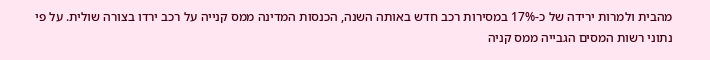מהבית ולמרות ירידה של כ-17% במסירות רכב חדש באותה השנה, הכנסות המדינה ממס קנייה על רכב ירדו בצורה שולית. על פי נתוני רשות המסים הגבייה ממס קניה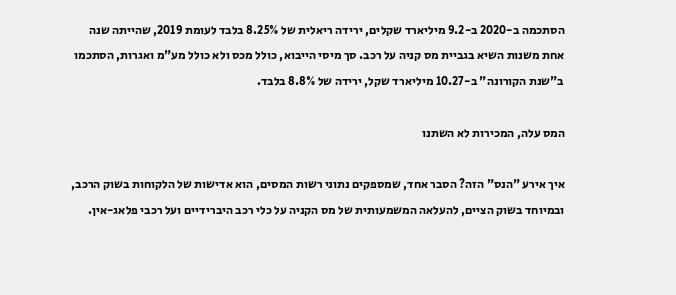הסתכמה ב-2020 ב-9.2 מיליארד שקלים, ירידה ריאלית של 8.25% בלבד לעומת 2019, שהייתה שנה אחת משנות השיא בגביית מס קניה על רכב. סך מיסי הייבוא, כולל מכס ולא כולל מע"מ ואגרות, הסתכמו ב"שנת הקורונה" ב-10.27 מיליארד שקל, ירידה של 8.8% בלבד.

המס עלה, המכירות לא השתנו

איך אירע "הנס" הזה? הסבר אחד, שמספקים נתוני רשות המסים, הוא אדישות של הלקוחות בשוק הרכב, ובמיוחד בשוק הציים, להעלאה המשמעותית של מס הקניה על כלי רכב היברידיים ועל רכבי פלאג-אין.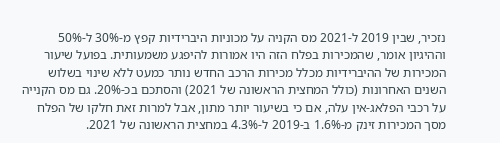נזכיר, שבין 2019 ל-2021 מס הקניה על מכוניות היברידיות קפץ מ-30% ל-50% וההיגיון אומר, שהמכירות בפלח הזה היו אמורות להיפגע משמעותית. בפועל שיעור המכירות של ההיברידיות מכלל מכירות הרכב החדש נותר כמעט ללא שינוי בשלוש השנים האחרונות (כולל המחצית הראשונה של 2021) והסתכם בכ-20%. גם מס הקנייה על רכבי הפלאג-אין עלה, אם כי בשיעור יותר מתון, אבל למרות זאת חלקו של הפלח מסך המכירות זינק מ-1.6% ב-2019 ל-4.3% במחצית הראשונה של 2021.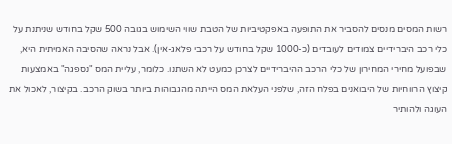רשות המסים מנסים להסביר את התופעה באפקטיביות של הטבת שווי השימוש בגובה 500 שקל בחודש שניתנת על כלי רכב היברידיים צמודים לעובדים (כ-1000 שקל בחודש על רכבי פלאג-אין). אבל נראה שהסיבה האמיתית היא, שבפועל מחירי המחירון של כלי הרכב ההיברידיים לצרכן כמעט לא השתנו. כלומר, עליית המס "נספגה" באמצעות קיצוץ הרווחיות של היבואנים בפלח הזה, שלפני העלאת המס הייתה מהגבוהות ביותר בשוק הרכב. בקיצור, לאכול את העוגה ולהותיר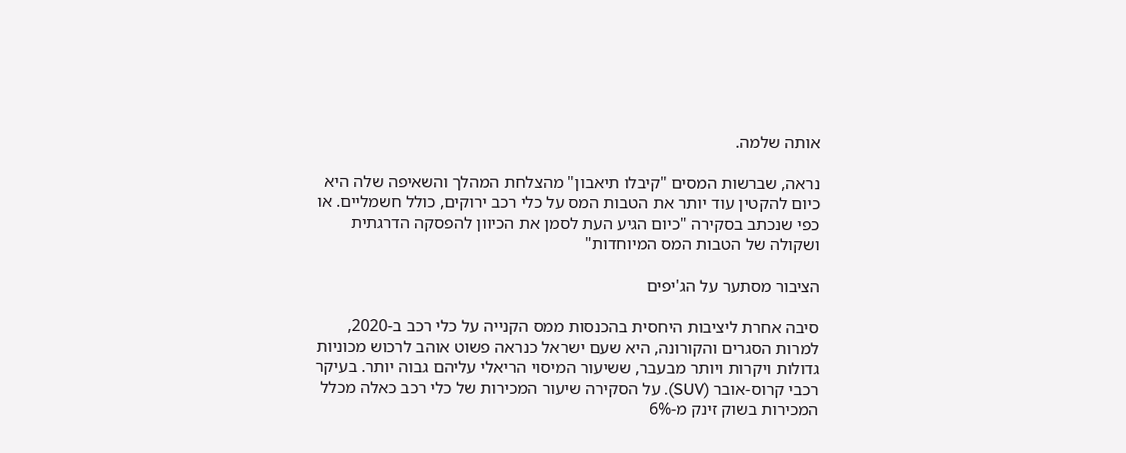אותה שלמה.

נראה, שברשות המסים "קיבלו תיאבון" מהצלחת המהלך והשאיפה שלה היא כיום להקטין עוד יותר את הטבות המס על כלי רכב ירוקים, כולל חשמליים. או כפי שנכתב בסקירה "כיום הגיע העת לסמן את הכיוון להפסקה הדרגתית ושקולה של הטבות המס המיוחדות"

הציבור מסתער על הג'יפים

סיבה אחרת ליציבות היחסית בהכנסות ממס הקנייה על כלי רכב ב-2020, למרות הסגרים והקורונה, היא שעם ישראל כנראה פשוט אוהב לרכוש מכוניות גדולות ויקרות ויותר מבעבר, ששיעור המיסוי הריאלי עליהם גבוה יותר. בעיקר רכבי קרוס-אובר (SUV). על הסקירה שיעור המכירות של כלי רכב כאלה מכלל המכירות בשוק זינק מ-6%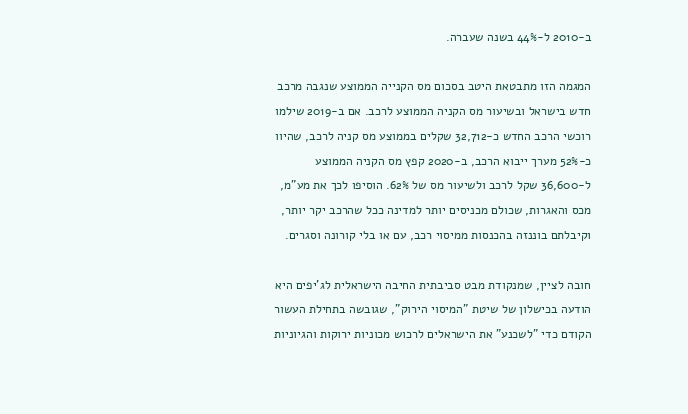ב-2010 ל-44% בשנה שעברה.

המגמה הזו מתבטאת היטב בסכום מס הקנייה הממוצע שנגבה מרכב חדש בישראל ובשיעור מס הקניה הממוצע לרכב. אם ב-2019 שילמו רוכשי הרכב החדש כ-32,712 שקלים בממוצע מס קניה לרכב, שהיוו כ-52% מערך ייבוא הרכב, ב-2020 קפץ מס הקניה הממוצע ל-36,600 שקל לרכב ולשיעור מס של 62%. הוסיפו לכך את מע"מ, מכס והאגרות, שכולם מכניסים יותר למדינה ככל שהרכב יקר יותר, וקיבלתם בוננזה בהכנסות ממיסוי רכב, עם או בלי קורונה וסגרים.

חובה לציין, שמנקודת מבט סביבתית החיבה הישראלית לג'יפים היא הודעה בכישלון של שיטת "המיסוי הירוק", שגובשה בתחילת העשור הקודם כדי "לשכנע" את הישראלים לרכוש מכוניות ירוקות והגיוניות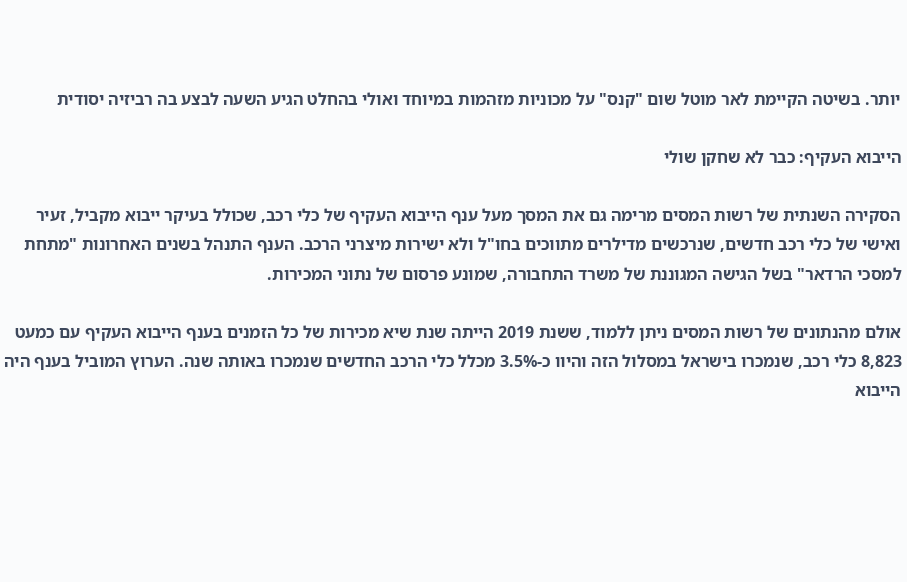יותר. בשיטה הקיימת לאר מוטל שום "קנס" על מכוניות מזהמות במיוחד ואולי בהחלט הגיע השעה לבצע בה רביזיה יסודית

הייבוא העקיף: כבר לא שחקן שולי

הסקירה השנתית של רשות המסים מרימה גם את המסך מעל ענף הייבוא העקיף של כלי רכב, שכולל בעיקר ייבוא מקביל, זעיר ואישי של כלי רכב חדשים, שנרכשים מדילרים מתווכים בחו"ל ולא ישירות מיצרני הרכב. הענף התנהל בשנים האחרונות "מתחת למסכי הרדאר" בשל הגישה המגוננת של משרד התחבורה, שמונע פרסום של נתוני המכירות.

אולם מהנתונים של רשות המסים ניתן ללמוד, ששנת 2019 הייתה שנת שיא מכירות של כל הזמנים בענף הייבוא העקיף עם כמעט 8,823 כלי רכב, שנמכרו בישראל במסלול הזה והיוו כ-3.5% מכלל כלי הרכב החדשים שנמכרו באותה שנה. הערוץ המוביל בענף היה הייבוא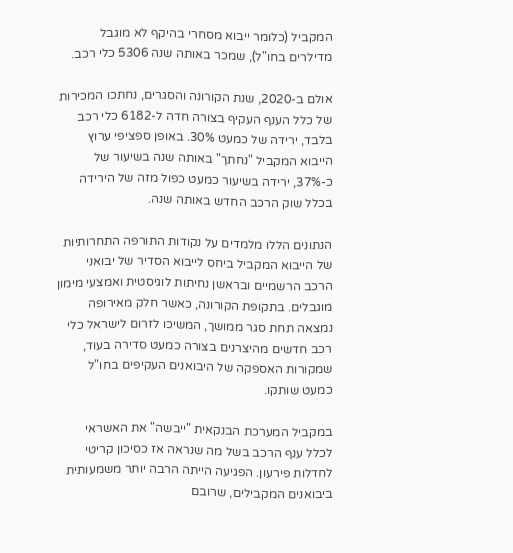המקביל (כלומר ייבוא מסחרי בהיקף לא מוגבל מדילרים בחו"ל), שמכר באותה שנה 5306 כלי רכב.

אולם ב-2020, שנת הקורונה והסגרים, נחתכו המכירות של כלל הענף העקיף בצורה חדה ל-6182 כלי רכב בלבד, ירידה של כמעט 30%. באופן ספציפי ערוץ הייבוא המקביל "נחתך" באותה שנה בשיעור של כ-37%, ירידה בשיעור כמעט כפול מזה של הירידה בכלל שוק הרכב החדש באותה שנה.

הנתונים הללו מלמדים על נקודות התורפה התחרותיות של הייבוא המקביל ביחס לייבוא הסדיר של יבואני הרכב הרשמיים ובראשן נחיתות לוגיסטית ואמצעי מימון מוגבלים. בתקופת הקורונה, כאשר חלק מאירופה נמצאה תחת סגר ממושך, המשיכו לזרום לישראל כלי רכב חדשים מהיצרנים בצורה כמעט סדירה בעוד, שמקורות האספקה של היבואנים העקיפים בחו"ל כמעט שותקו.

במקביל המערכת הבנקאית "ייבשה" את האשראי לכלל ענף הרכב בשל מה שנראה אז כסיכון קריטי לחדלות פירעון. הפגיעה הייתה הרבה יותר משמעותית ביבואנים המקבילים, שרובם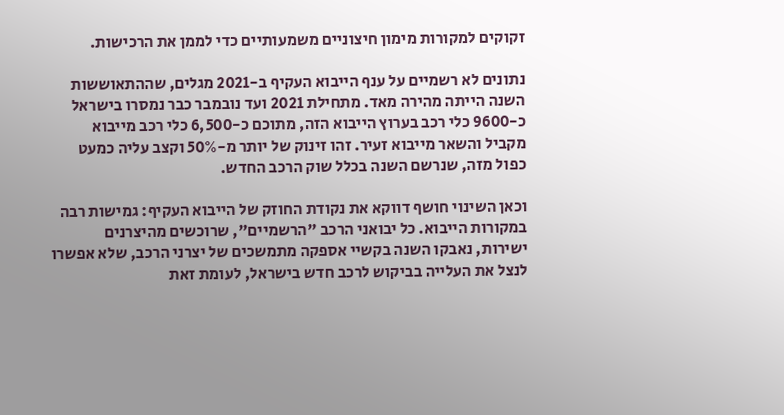זקוקים למקורות מימון חיצוניים משמעותיים כדי לממן את הרכישות.

נתונים לא רשמיים על ענף הייבוא העקיף ב-2021 מגלים, שההתאוששות השנה הייתה מהירה מאד. מתחילת 2021 ועד נובמבר כבר נמסרו בישראל כ-9600 כלי רכב בערוץ הייבוא הזה, מתוכם כ-6,500 כלי רכב מייבוא מקביל והשאר מייבוא זעיר. זהו זינוק של יותר מ-50% וקצב עליה כמעט כפול מזה, שנרשם השנה בכלל שוק הרכב החדש.

וכאן השינוי חושף דווקא את נקודת החוזק של הייבוא העקיף: גמישות רבה במקורות הייבוא. כל יבואני הרכב "הרשמיים", שרוכשים מהיצרנים ישירות, נאבקו השנה בקשיי אספקה מתמשכים של יצרני הרכב, שלא אפשרו לנצל את העלייה בביקוש לרכב חדש בישראל, לעומת זאת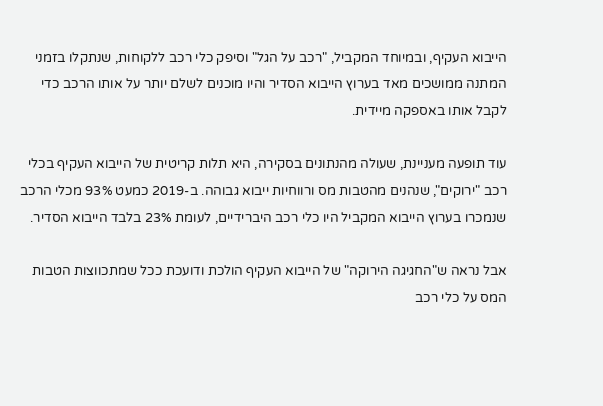הייבוא העקיף, ובמיוחד המקביל, "רכב על הגל" וסיפק כלי רכב ללקוחות, שנתקלו בזמני המתנה ממושכים מאד בערוץ הייבוא הסדיר והיו מוכנים לשלם יותר על אותו הרכב כדי לקבל אותו באספקה מיידית.

עוד תופעה מעניינת, שעולה מהנתונים בסקירה, היא תלות קריטית של הייבוא העקיף בכלי רכב "ירוקים", שנהנים מהטבות מס ורווחיות ייבוא גבוהה. ב-2019 כמעט 93% מכלי הרכב שנמכרו בערוץ הייבוא המקביל היו כלי רכב היברידיים, לעומת 23% בלבד הייבוא הסדיר.

אבל נראה ש"החגיגה הירוקה" של הייבוא העקיף הולכת ודועכת ככל שמתכווצות הטבות המס על כלי רכב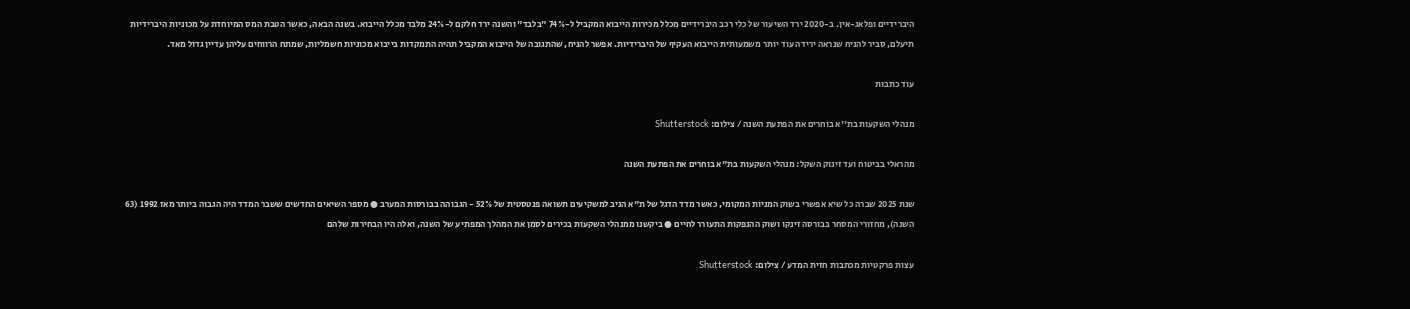היברידיים ופלאג-אין. ב-2020 ירד השיעור של כלי רכב היברידיים מכלל מכירות הייבוא המקביל ל-74% "בלבד" והשנה ירד חלקם ל-24% מלבד מכלל הייבוא. בשנה הבאה, כאשר הטבת המס המיוחדת על מכוניות היברידיות תיעלם, סביר להניח שנראה ירידה עוד יותר משמעותית הייבוא העקיף של היברידיות. אפשר להניח, שהתגובה של הייבוא המקביל תהיה התמקדות בייבוא מכוניות חשמליות, שמתח הרווחים עליהן עדיין גדול מאד.

עוד כתבות

מנהלי השקעות בת''א בוחרים את הפתעת השנה / צילום: Shutterstock

מהראלי בביטוח ועד זינוק השקל: מנהלי השקעות בת"א בוחרים את הפתעת השנה

שנת 2025 שברה כל שיא אפשרי בשוק המניות המקומי, כאשר מדד הדגל של ת"א הניב למשקיעים תשואה פנטסטית של 52% - הגבוהה בבורסות המערב ● מספר השיאים החדשים ששבר המדד היה הגבוה ביותר מאז 1992 (63 השנה), מחזורי המסחר בבורסה זינקו ושוק ההנפקות התעורר לחיים ● ביקשנו ממנהלי השקעות בכירים לסמן את המהלך המפתיע של השנה, ואלה היו הבחירות שלהם

עצות פרקטיות מכתבות חזית המדע / צילום: Shutterstock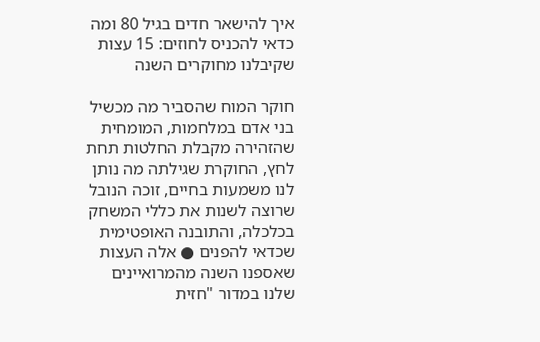איך להישאר חדים בגיל 80 ומה כדאי להכניס לחוזים: 15 עצות שקיבלנו מחוקרים השנה

חוקר המוח שהסביר מה מכשיל בני אדם במלחמות, המומחית שהזהירה מקבלת החלטות תחת לחץ, החוקרת שגילתה מה נותן לנו משמעות בחיים, זוכה הנובל שרוצה לשנות את כללי המשחק בכלכלה, והתובנה האופטימית שכדאי להפנים ● אלה העצות שאספנו השנה מהמרואיינים שלנו במדור "חזית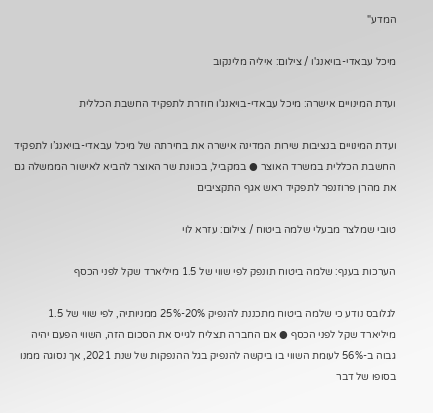המדע"

מיכל עבאדי-בויאנג'ו / צילום: איליה מלינקוב

ועדת המינויים אישרה: מיכל עבאדי-בויאנג'ו חוזרת לתפקיד החשבת הכללית

ועדת המינויים בנציבות שירות המדינה אישרה את בחירתה של מיכל עבאדי-בויאנג’ו לתפקיד החשבת הכללית במשרד האוצר ● במקביל, בכוונת שר האוצר להביא לאישור הממשלה גם את מהרן פרוזנפר לתפקיד ראש אגף התקציבים

טובי שמלצר מבעלי שלמה ביטוח / צילום: עזרא לוי

הערכות בענף: שלמה ביטוח תונפק לפי שווי של 1.5 מיליארד שקל לפני הכסף

לגלובס נודע כי שלמה ביטוח מתכננת להנפיק 20%-25% ממניותיה, לפי שווי של 1.5 מיליארד שקל לפני הכסף ● אם החברה תצליח לגייס את הסכום הזה, השווי הפעם יהיה גבוה ב-56% לעומת השווי בו ביקשה להנפיק בגל ההנפקות של שנת 2021, אך נסוגה ממנו בסופו של דבר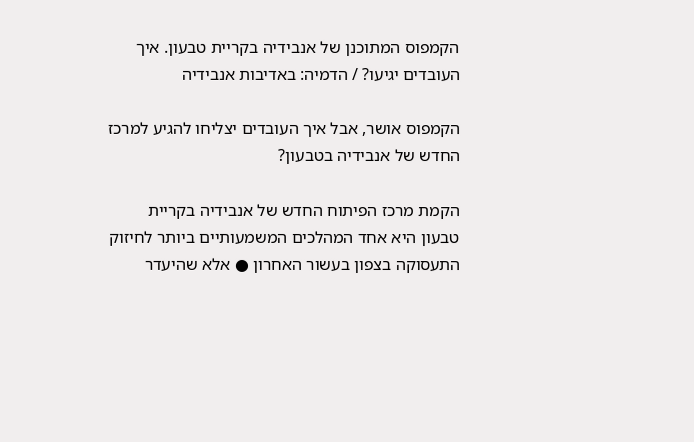הקמפוס המתוכנן של אנבידיה בקריית טבעון. איך העובדים יגיעו? / הדמיה: באדיבות אנבידיה

הקמפוס אושר, אבל איך העובדים יצליחו להגיע למרכז החדש של אנבידיה בטבעון?

הקמת מרכז הפיתוח החדש של אנבידיה בקריית טבעון היא אחד המהלכים המשמעותיים ביותר לחיזוק התעסוקה בצפון בעשור האחרון ● אלא שהיעדר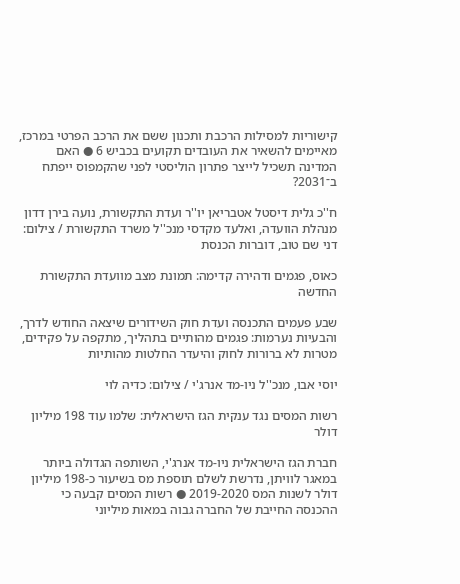קישוריות למסילות הרכבת ותכנון ששם את הרכב הפרטי במרכז, מאיימים להשאיר את העובדים תקועים בכביש 6 ● האם המדינה תשכיל לייצר פתרון הוליסטי לפני שהקמפוס ייפתח ב־2031?

ח''כ גלית דיסטל אטבריאן יו''ר ועדת התקשורת, נועה בירן דדון מנהלת הוועדה, ואלעד מקדסי מנכ''ל משרד התקשורת / צילום: דני שם טוב, דוברות הכנסת

כאוס, פגמים ודהירה קדימה: תמונת מצב מוועדת התקשורת החדשה

שבע פעמים התכנסה ועדת חוק השידורים שיצאה החודש לדרך, והבעיות נערמות: פגמים מהותיים בתהליך, מתקפה על פקידים, מטרות לא ברורות לחוק והיעדר החלטות מהותיות

יוסי אבו, מנכ''ל ניו-מד אנרג'י / צילום: כדיה לוי

רשות המסים נגד ענקית הגז הישראלית: שלמו עוד 198 מיליון דולר

חברת הגז הישראלית ניו-מד אנרג'י, השותפה הגדולה ביותר במאגר לוויתן, נדרשת לשלם תוספת מס בשיעור כ-198 מיליון דולר לשנות המס 2019-2020 ● רשות המסים קבעה כי ההכנסה החייבת של החברה גבוה במאות מיליוני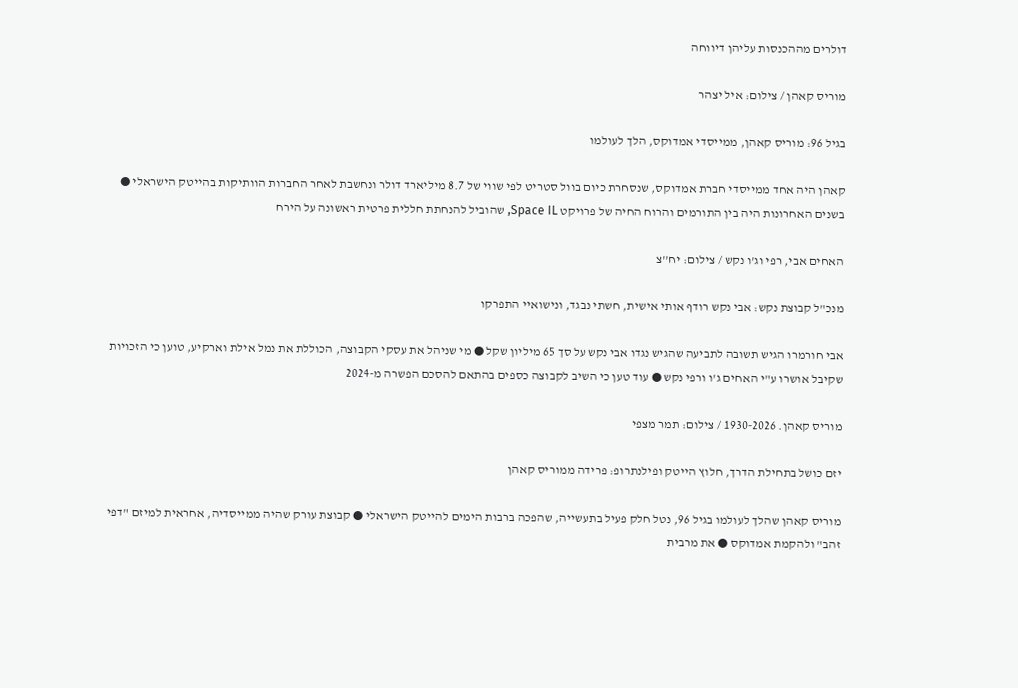דולרים מההכנסות עליהן דיווחה

מוריס קאהן / צילום: איל יצהר

בגיל 96: מוריס קאהן, ממייסדי אמדוקס, הלך לעולמו

קאהן היה אחד ממייסדי חברת אמדוקס, שנסחרת כיום בוול סטריט לפי שווי של 8.7 מיליארד דולר ונחשבת לאחר החברות הוותיקות בהייטק הישראלי ● בשנים האחרונות היה בין התורמים והרוח החיה של פרויקט Space IL, שהוביל להנחתת חללית פרטית ראשונה על הירח

האחים אבי, רפי וג'ו נקש / צילום: יח''צ

מנכ"ל קבוצת נקש: אבי נקש רודף אותי אישית, חשתי נבגד, ונישואיי התפרקו

אבי חורמרו הגיש תשובה לתביעה שהגיש נגדו אבי נקש על סך 65 מיליון שקל ● מי שניהל את עסקי הקבוצה, הכוללת את נמל אילת וארקיע, טוען כי הזכויות שקיבל אושרו ע"י האחים ג'ו ורפי נקש ● עוד טען כי השיב לקבוצה כספים בהתאם להסכם הפשרה מ-2024

מוריס קאהן. 1930-2026 / צילום: תמר מצפי

יזם כושל בתחילת הדרך, חלוץ הייטק ופילנתרופ: פרידה ממוריס קאהן

מוריס קאהן שהלך לעולמו בגיל 96, נטל חלק פעיל בתעשייה, שהפכה ברבות הימים להייטק הישראלי ● קבוצת עורק שהיה ממייסדיה, אחראית למיזם "דפי זהב" ולהקמת אמדוקס ● את מרבית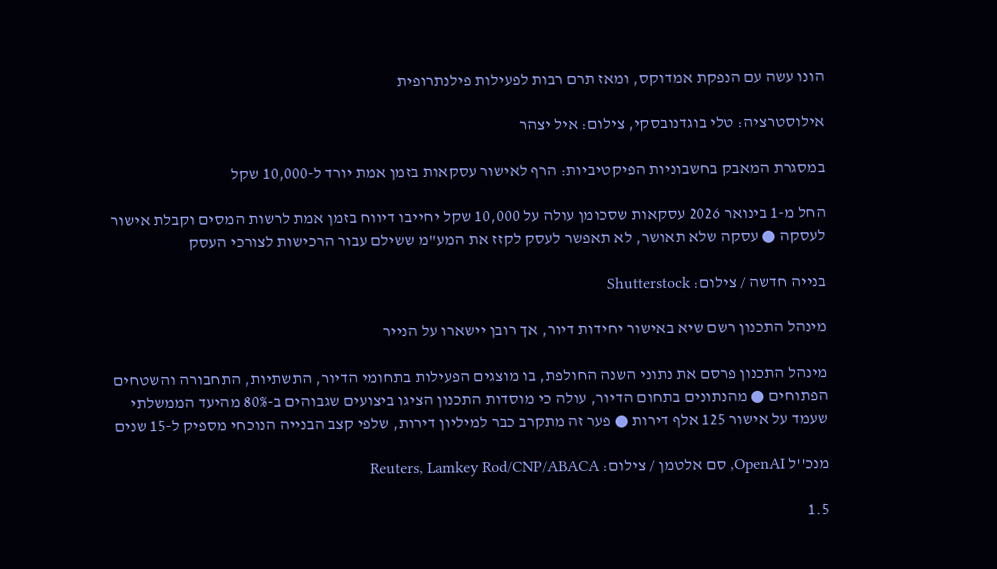הונו עשה עם הנפקת אמדוקס, ומאז תרם רבות לפעילות פילנתרופית

אילוסטרציה: טלי בוגדנובסקי, צילום: איל יצהר

במסגרת המאבק בחשבוניות הפיקטיביות: הרף לאישור עסקאות בזמן אמת יורד ל-10,000 שקל

החל מ-1 בינואר 2026 עסקאות שסכומן עולה על 10,000 שקל יחייבו דיווח בזמן אמת לרשות המסים וקבלת אישור לעסקה ● עסקה שלא תאושר, לא תאפשר לעסק לקזז את המע"מ ששילם עבור הרכישות לצורכי העסק

בנייה חדשה / צילום: Shutterstock

מינהל התכנון רשם שיא באישור יחידות דיור, אך רובן יישארו על הנייר

מינהל התכנון פרסם את נתוני השנה החולפת, בו מוצגים הפעילות בתחומי הדיור, התשתיות, התחבורה והשטחים הפתוחים ● מהנתונים בתחום הדיור, עולה כי מוסדות התכנון הציגו ביצועים שגבוהים ב-80% מהיעד הממשלתי שעמד על אישור 125 אלף דירות ● פער זה מתקרב כבר למיליון דירות, שלפי קצב הבנייה הנוכחי מספיק ל-15 שנים

מנכ''ל OpenAI, סם אלטמן / צילום: Reuters, Lamkey Rod/CNP/ABACA

1.5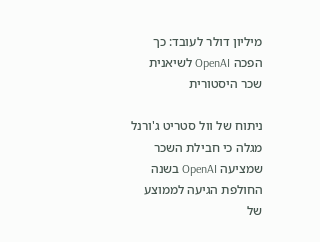מיליון דולר לעובד: כך הפכה OpenAI לשיאנית שכר היסטורית

ניתוח של וול סטריט ג'ורנל מגלה כי חבילת השכר שמציעה OpenAI בשנה החולפת הגיעה לממוצע של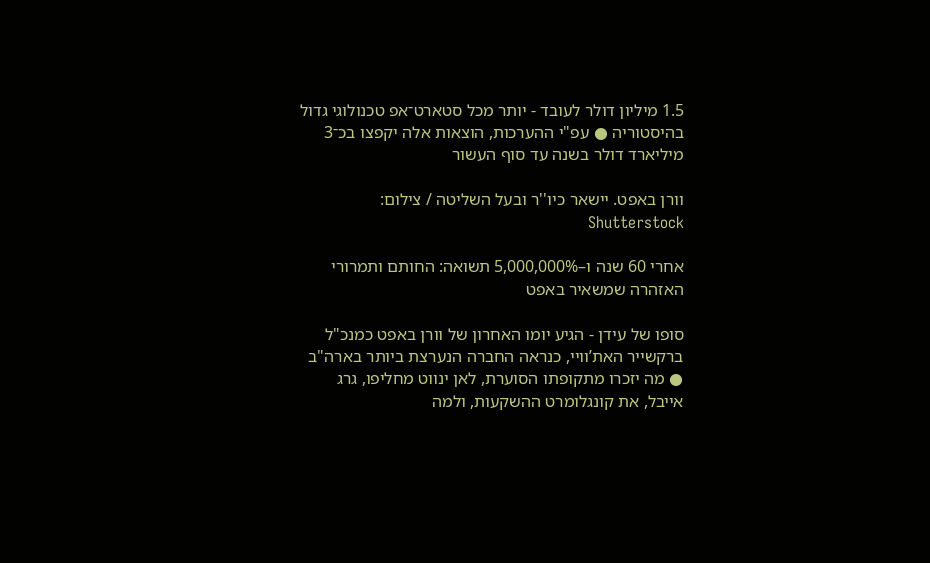1.5 מיליון דולר לעובד - יותר מכל סטארט־אפ טכנולוגי גדול בהיסטוריה ● עפ"י ההערכות, הוצאות אלה יקפצו בכ־3 מיליארד דולר בשנה עד סוף העשור

וורן באפט. יישאר כיו''ר ובעל השליטה / צילום: Shutterstock

אחרי 60 שנה ו–5,000,000% תשואה: החותם ותמרורי האזהרה שמשאיר באפט

סופו של עידן - הגיע יומו האחרון של וורן באפט כמנכ"ל ברקשייר האת’וויי, כנראה החברה הנערצת ביותר בארה"ב ● מה יזכרו מתקופתו הסוערת, לאן ינווט מחליפו, גרג אייבל, את קונגלומרט ההשקעות, ולמה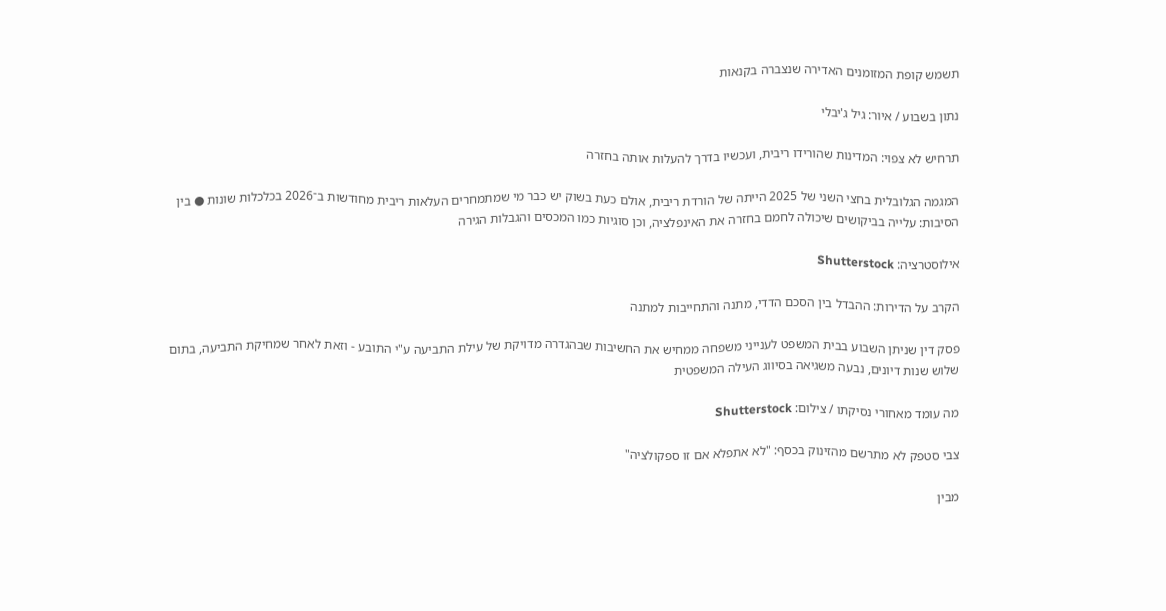תשמש קופת המזומנים האדירה שנצברה בקנאות

נתון בשבוע / איור: גיל ג'יבלי

תרחיש לא צפוי: המדינות שהורידו ריבית, ועכשיו בדרך להעלות אותה בחזרה

המגמה הגלובלית בחצי השני של 2025 הייתה של הורדת ריבית, אולם כעת בשוק יש כבר מי שמתמחרים העלאות ריבית מחודשות ב־2026 בכלכלות שונות ● בין הסיבות: עלייה בביקושים שיכולה לחמם בחזרה את האינפלציה, וכן סוגיות כמו המכסים והגבלות הגירה

אילוסטרציה: Shutterstock

הקרב על הדירות: ההבדל בין הסכם הדדי, מתנה והתחייבות למתנה

פסק דין שניתן השבוע בבית המשפט לענייני משפחה ממחיש את החשיבות שבהגדרה מדויקת של עילת התביעה ע"י התובע - וזאת לאחר שמחיקת התביעה, בתום שלוש שנות דיונים, נבעה משגיאה בסיווג העילה המשפטית

מה עומד מאחורי נסיקתו / צילום: Shutterstock

צבי סטפק לא מתרשם מהזינוק בכסף: "לא אתפלא אם זו ספקולציה"

מבין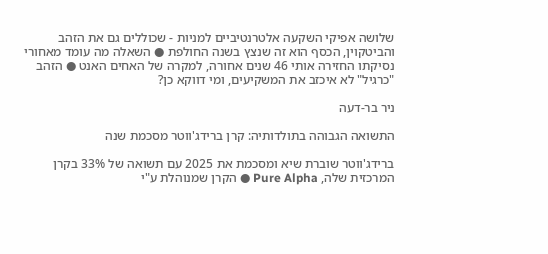שלושה אפיקי השקעה אלטרנטיביים למניות - שכוללים גם את הזהב והביטקוין, הכסף הוא זה שנצץ בשנה החולפת ● השאלה מה עומד מאחורי נסיקתו החזירה אותי 46 שנים אחורה, למקרה של האחים האנט ● הזהב "כרגיל" לא איכזב את המשקיעים, ומי דווקא כן?

ניר בר-דעה

התשואה הגבוהה בתולדותיה: קרן ברידג'ווטר מסכמת שנה

ברידג'ווטר שוברת שיא ומסכמת את 2025 עם תשואה של 33% בקרן המרכזית שלה, Pure Alpha ● הקרן שמנוהלת ע"י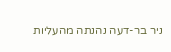ניר בר-דעה נהנתה מהעליות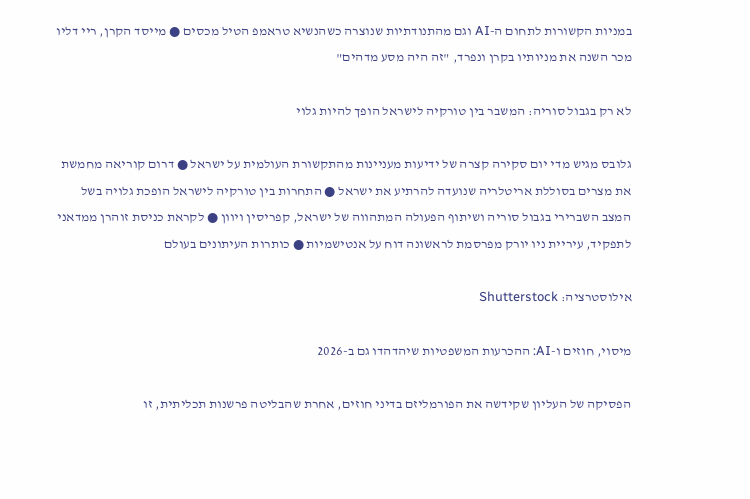במניות הקשורות לתחום ה-AI וגם מהתנודתיות שנוצרה כשהנשיא טראמפ הטיל מכסים ● מייסד הקרן, ריי דליו מכר השנה את מניותיו בקרן ונפרד, "זה היה מסע מדהים"

לא רק בגבול סוריה: המשבר בין טורקיה לישראל הופך להיות גלוי

גלובס מגיש מדי יום סקירה קצרה של ידיעות מעניינות מהתקשורת העולמית על ישראל ● דרום קוריאה מחמשת את מצרים בסוללת אריטלריה שנועדה להרתיע את ישראל ● התחרות בין טורקיה לישראל הופכת גלויה בשל המצב השברירי בגבול סוריה ושיתוף הפעולה המתהווה של ישראל, קפריסין ויוון ● לקראת כניסת זוהרן ממדאני לתפקיד, עיריית ניו יורק מפרסמת לראשונה דוח על אנטישמיות ● כותרות העיתונים בעולם

אילוסטרציה: Shutterstock

מיסוי, חוזים ו-AI: ההכרעות המשפטיות שיהדהדו גם ב-2026

הפסיקה של העליון שקידשה את הפורמליזם בדיני חוזים, אחרת שהבליטה פרשנות תכליתית, זו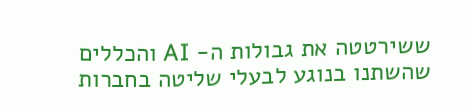ששירטטה את גבולות ה- AI והכללים שהשתנו בנוגע לבעלי שליטה בחברות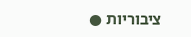ציבוריות ●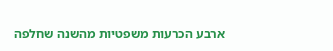ארבע הכרעות משפטיות מהשנה שחלפה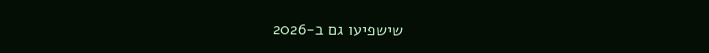שישפיעו גם ב-2026